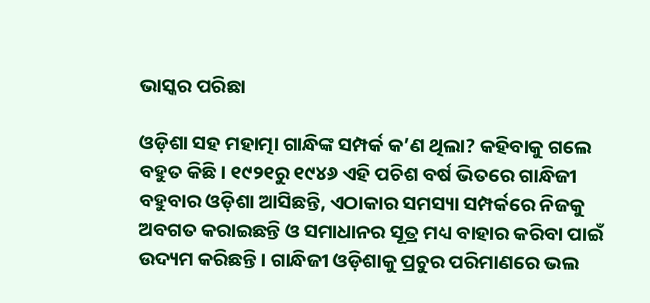ଭାସ୍କର ପରିଛା

ଓଡ଼ିଶା ସହ ମହାତ୍ମା ଗାନ୍ଧିଙ୍କ ସମ୍ପର୍କ କ’ଣ ଥିଲା? କହିବାକୁ ଗଲେ ବହୁତ କିଛି। ୧୯୨୧ରୁ ୧୯୪୬ ଏହି ପଚିଶ ବର୍ଷ ଭିତରେ ଗାନ୍ଧିଜୀ ବହୁବାର ଓଡ଼ିଶା ଆସିଛନ୍ତି, ଏଠାକାର ସମସ୍ୟା ସମ୍ପର୍କରେ ନିଜକୁ ଅବଗତ କରାଇଛନ୍ତି ଓ ସମାଧାନର ସୂତ୍ର ମଧ୍ୟ ବାହାର କରିବା ପାଇଁ ଉଦ୍ୟମ କରିଛନ୍ତି। ଗାନ୍ଧିଜୀ ଓଡ଼ିଶାକୁ ପ୍ରଚୁର ପରିମାଣରେ ଭଲ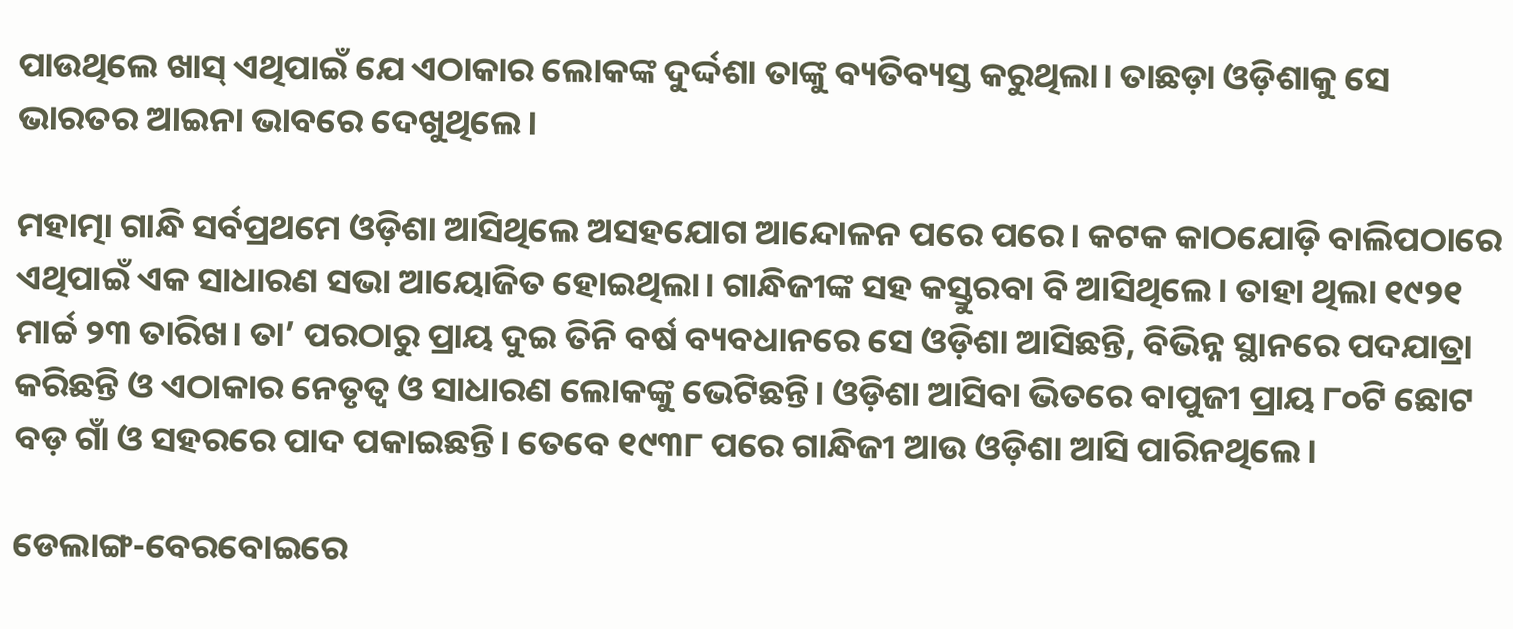ପାଉଥିଲେ ଖାସ୍ ଏଥିପାଇଁ ଯେ ଏଠାକାର ଲୋକଙ୍କ ଦୁର୍ଦ୍ଦଶା ତାଙ୍କୁ ବ୍ୟତିବ୍ୟସ୍ତ କରୁଥିଲା। ତାଛଡ଼ା ଓଡ଼ିଶାକୁ ସେ ଭାରତର ଆଇନା ଭାବରେ ଦେଖୁଥିଲେ।

ମହାତ୍ମା ଗାନ୍ଧି ସର୍ବପ୍ରଥମେ ଓଡ଼ିଶା ଆସିଥିଲେ ଅସହଯୋଗ ଆନ୍ଦୋଳନ ପରେ ପରେ। କଟକ କାଠଯୋଡ଼ି ବାଲିପଠାରେ ଏଥିପାଇଁ ଏକ ସାଧାରଣ ସଭା ଆୟୋଜିତ ହୋଇଥିଲା। ଗାନ୍ଧିଜୀଙ୍କ ସହ କସ୍ତୁରବା ବି ଆସିଥିଲେ। ତାହା ଥିଲା ୧୯୨୧ ମାର୍ଚ୍ଚ ୨୩ ତାରିଖ। ତା’ ପରଠାରୁ ପ୍ରାୟ ଦୁଇ ତିନି ବର୍ଷ ବ୍ୟବଧାନରେ ସେ ଓଡ଼ିଶା ଆସିଛନ୍ତି, ବିଭିନ୍ନ ସ୍ଥାନରେ ପଦଯାତ୍ରା କରିଛନ୍ତି ଓ ଏଠାକାର ନେତୃତ୍ୱ ଓ ସାଧାରଣ ଲୋକଙ୍କୁ ଭେଟିଛନ୍ତି। ଓଡ଼ିଶା ଆସିବା ଭିତରେ ବାପୁଜୀ ପ୍ରାୟ ୮୦ଟି ଛୋଟ ବଡ଼ ଗାଁ ଓ ସହରରେ ପାଦ ପକାଇଛନ୍ତି। ତେବେ ୧୯୩୮ ପରେ ଗାନ୍ଧିଜୀ ଆଉ ଓଡ଼ିଶା ଆସି ପାରିନଥିଲେ।

ଡେଲାଙ୍ଗ-ବେରବୋଇରେ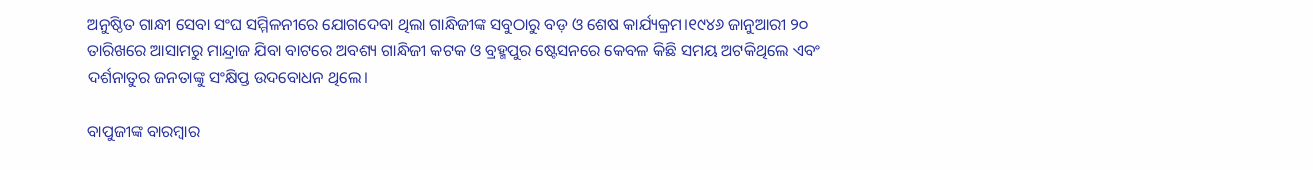ଅନୁଷ୍ଠିତ ଗାନ୍ଧୀ ସେବା ସଂଘ ସମ୍ମିଳନୀରେ ଯୋଗଦେବା ଥିଲା ଗାନ୍ଧିଜୀଙ୍କ ସବୁଠାରୁ ବଡ଼ ଓ ଶେଷ କାର୍ଯ୍ୟକ୍ରମ।୧୯୪୬ ଜାନୁଆରୀ ୨୦ ତାରିଖରେ ଆସାମରୁ ମାନ୍ଦ୍ରାଜ ଯିବା ବାଟରେ ଅବଶ୍ୟ ଗାନ୍ଧିଜୀ କଟକ ଓ ବ୍ରହ୍ମପୁର ଷ୍ଟେସନରେ କେବଳ କିଛି ସମୟ ଅଟକିଥିଲେ ଏବଂ ଦର୍ଶନାତୁର ଜନତାଙ୍କୁ ସଂକ୍ଷିପ୍ତ ଉଦବୋଧନ ଥିଲେ।

ବାପୁଜୀଙ୍କ ବାରମ୍ବାର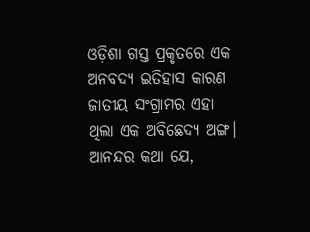ଓଡ଼ିଶା ଗସ୍ତ ପ୍ରକୃତରେ ଏକ ଅନବଦ୍ୟ ଇତିହାସ କାରଣ ଜାତୀୟ ସଂଗ୍ରାମର ଏହା ଥିଲା ଏକ ଅବିଛେଦ୍ୟ ଅଙ୍ଗ। ଆନନ୍ଦର କଥା ଯେ,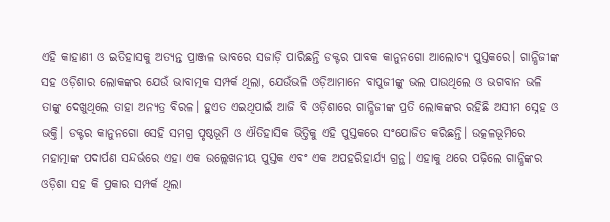ଏହି କାହାଣୀ ଓ ଇତିହାସକୁ ଅତ୍ୟନ୍ତ ପ୍ରାଞ୍ଜଳ ଭାବରେ ସଜାଡ଼ି ପାରିଛନ୍ତି ଡକ୍ଟର ପାବକ କାନୁନଗୋ ଆଲୋଚ୍ୟ ପୁସ୍ତକରେ। ଗାନ୍ଧିଜୀଙ୍କ ସହ ଓଡ଼ିଶାର ଲୋକଙ୍କର ଯେଉଁ ଭାବାତ୍ମକ ସମ୍ପର୍କ ଥିଲା, ଯେଉଁଭଳି ଓଡ଼ିଆମାନେ ବାପୁଜୀଙ୍କୁ ଭଲ ପାଉଥିଲେ ଓ ଭଗବାନ ଭଳି ତାଙ୍କୁ ଦେଖୁଥିଲେ ତାହା ଅନ୍ୟତ୍ର ବିରଳ। ହୁଏତ ଏଇଥିପାଇଁ ଆଜି ବି ଓଡ଼ିଶାରେ ଗାନ୍ଧିଜୀଙ୍କ ପ୍ରତି ଲୋକଙ୍କର ରହିଛି ଅସୀମ ସ୍ନେହ ଓ ଭକ୍ତି। ଡକ୍ଟର କାନୁନଗୋ ସେହି ସମଗ୍ର ପୃଷ୍ଠଭୂମି ଓ ଐତିହାସିକ ଭିତ୍ତିକୁ ଏହି ପୁସ୍ତକରେ ସଂଯୋଜିତ କରିଛନ୍ତି। ଉତ୍କଳଭୂମିରେ ମହାତ୍ମାଙ୍କ ପଦାର୍ପଣ ସନ୍ଦର୍ଭରେ ଏହା ଏକ ଉଲ୍ଲେଖନୀୟ ପୁସ୍ତକ ଏବଂ ଏକ ଅପହରିହାର୍ଯ୍ୟ ଗ୍ରନ୍ଥ। ଏହାକୁ ଥରେ ପଢ଼ିଲେ ଗାନ୍ଧିଙ୍କର ଓଡ଼ିଶା ସହ କି ପ୍ରକାର ସମ୍ପର୍କ ଥିଲା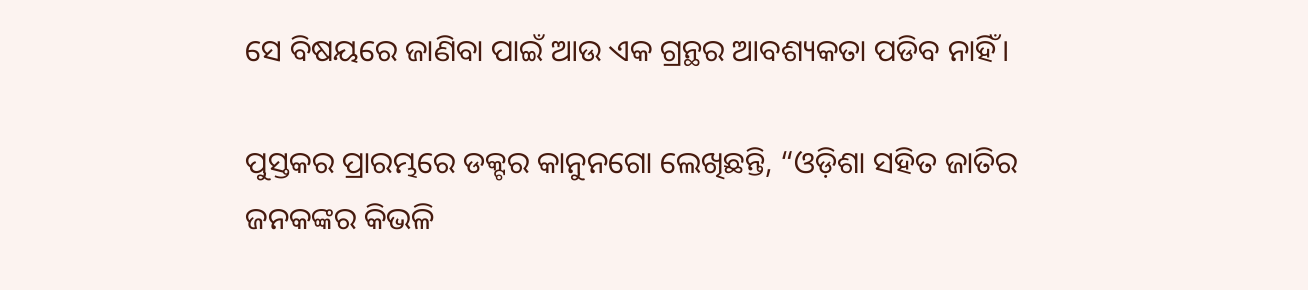ସେ ବିଷୟରେ ଜାଣିବା ପାଇଁ ଆଉ ଏକ ଗ୍ରନ୍ଥର ଆବଶ୍ୟକତା ପଡିବ ନାହିଁ।

ପୁସ୍ତକର ପ୍ରାରମ୍ଭରେ ଡକ୍ଟର କାନୁନଗୋ ଲେଖିଛନ୍ତି, “ଓଡ଼ିଶା ସହିତ ଜାତିର ଜନକଙ୍କର କିଭଳି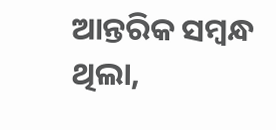ଆନ୍ତରିକ ସମ୍ବନ୍ଧ ଥିଲା,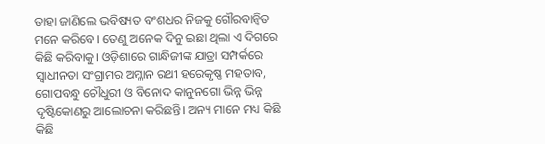ତାହା ଜାଣିଲେ ଭବିଷ୍ୟତ ବଂଶଧର ନିଜକୁ ଗୌରବାନ୍ୱିତ ମନେ କରିବେ। ତେଣୁ ଅନେକ ଦିନୁ ଇଛା ଥିଲା ଏ ଦିଗରେ କିଛି କରିବାକୁ। ଓଡ଼ିଶାରେ ଗାନ୍ଧିଜୀଙ୍କ ଯାତ୍ରା ସମ୍ପର୍କରେ ସ୍ୱାଧୀନତା ସଂଗ୍ରାମର ଅମ୍ଳାନ ରଥୀ ହରେକୃଷ୍ଣ ମହତାବ, ଗୋପବନ୍ଧୁ ଚୌଧୁରୀ ଓ ବିନୋଦ କାନୁନଗୋ ଭିନ୍ନ ଭିନ୍ନ ଦୃଷ୍ଟିକୋଣରୁ ଆଲୋଚନା କରିଛନ୍ତି। ଅନ୍ୟ ମାନେ ମଧ୍ୟ କିଛି କିଛି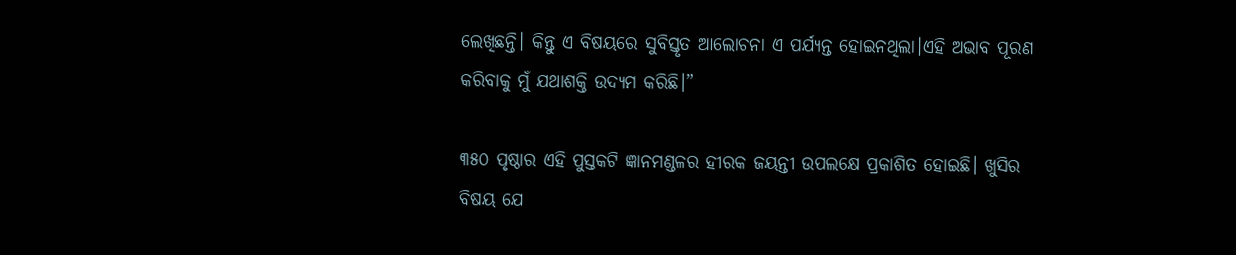ଲେଖିଛନ୍ତି। କିନ୍ତୁ ଏ ବିଷୟରେ ସୁବିସ୍ତୃତ ଆଲୋଚନା ଏ ପର୍ଯ୍ୟନ୍ତ ହୋଇନଥିଲା।ଏହି ଅଭାବ ପୂରଣ କରିବାକୁ ମୁଁ ଯଥାଶକ୍ତି ଉଦ୍ୟମ କରିଛି।”

୩୫୦ ପୃଷ୍ଠାର ଏହି ପୁସ୍ତକଟି ଜ୍ଞାନମଣ୍ଡଳର ହୀରକ ଜୟନ୍ତୀ ଉପଲକ୍ଷେ ପ୍ରକାଶିତ ହୋଇଛି। ଖୁସିର ବିଷୟ ଯେ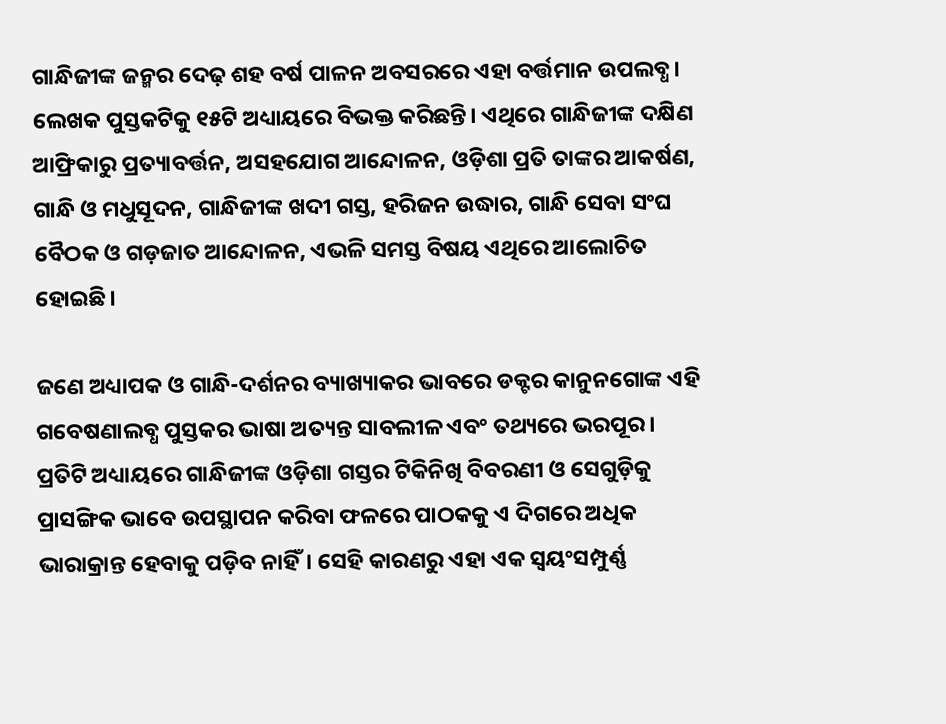ଗାନ୍ଧିଜୀଙ୍କ ଜନ୍ମର ଦେଢ଼ ଶହ ବର୍ଷ ପାଳନ ଅବସରରେ ଏହା ବର୍ତ୍ତମାନ ଉପଲବ୍ଧ। ଲେଖକ ପୁସ୍ତକଟିକୁ ୧୫ଟି ଅଧ୍ୟାୟରେ ବିଭକ୍ତ କରିଛନ୍ତି। ଏଥିରେ ଗାନ୍ଧିଜୀଙ୍କ ଦକ୍ଷିଣ ଆଫ୍ରିକାରୁ ପ୍ରତ୍ୟାବର୍ତ୍ତନ, ଅସହଯୋଗ ଆନ୍ଦୋଳନ, ଓଡ଼ିଶା ପ୍ରତି ତାଙ୍କର ଆକର୍ଷଣ, ଗାନ୍ଧି ଓ ମଧୁସୂଦନ, ଗାନ୍ଧିଜୀଙ୍କ ଖଦୀ ଗସ୍ତ, ହରିଜନ ଉଦ୍ଧାର, ଗାନ୍ଧି ସେବା ସଂଘ ବୈଠକ ଓ ଗଡ଼ଜାତ ଆନ୍ଦୋଳନ, ଏଭଳି ସମସ୍ତ ବିଷୟ ଏଥିରେ ଆଲୋଚିତ ହୋଇଛି।

ଜଣେ ଅଧ୍ୟାପକ ଓ ଗାନ୍ଧି-ଦର୍ଶନର ବ୍ୟାଖ୍ୟାକର ଭାବରେ ଡକ୍ଟର କାନୁନଗୋଙ୍କ ଏହି ଗବେଷଣାଲବ୍ଧ ପୁସ୍ତକର ଭାଷା ଅତ୍ୟନ୍ତ ସାବଲୀଳ ଏବଂ ତଥ୍ୟରେ ଭରପୂର। ପ୍ରତିଟି ଅଧ୍ୟାୟରେ ଗାନ୍ଧିଜୀଙ୍କ ଓଡ଼ିଶା ଗସ୍ତର ଟିକିନିଖି ବିବରଣୀ ଓ ସେଗୁଡ଼ିକୁ ପ୍ରାସଙ୍ଗିକ ଭାବେ ଉପସ୍ଥାପନ କରିବା ଫଳରେ ପାଠକକୁ ଏ ଦିଗରେ ଅଧିକ ଭାରାକ୍ରାନ୍ତ ହେବାକୁ ପଡ଼ିବ ନାହିଁ। ସେହି କାରଣରୁ ଏହା ଏକ ସ୍ୱୟଂସମ୍ପୁର୍ଣ୍ଣ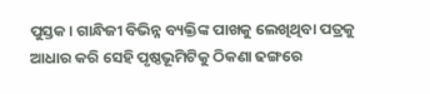ପୁସ୍ତକ। ଗାନ୍ଧିଜୀ ବିଭିନ୍ନ ବ୍ୟକ୍ତିଙ୍କ ପାଖକୁ ଲେଖିଥିବା ପତ୍ରକୁ ଆଧାର କରି ସେହି ପୃଷ୍ଠଭୂମିଟିକୁ ଠିକଣା ଢଙ୍ଗରେ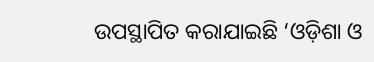ଉପସ୍ଥାପିତ କରାଯାଇଛି ‘ଓଡ଼ିଶା ଓ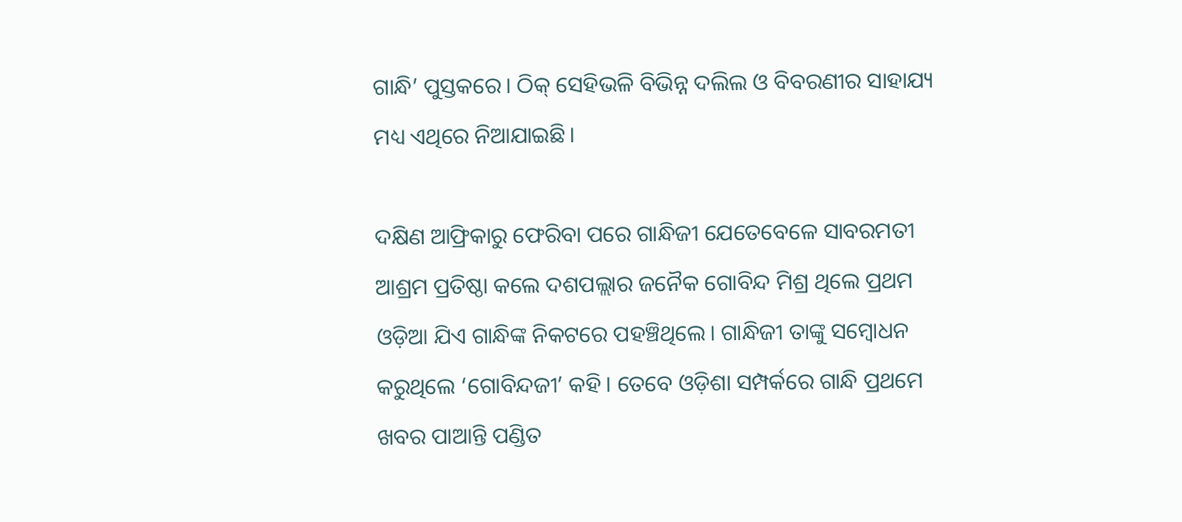ଗାନ୍ଧି’ ପୁସ୍ତକରେ। ଠିକ୍ ସେହିଭଳି ବିଭିନ୍ନ ଦଲିଲ ଓ ବିବରଣୀର ସାହାଯ୍ୟ ମଧ୍ୟ ଏଥିରେ ନିଆଯାଇଛି।

ଦକ୍ଷିଣ ଆଫ୍ରିକାରୁ ଫେରିବା ପରେ ଗାନ୍ଧିଜୀ ଯେତେବେଳେ ସାବରମତୀ ଆଶ୍ରମ ପ୍ରତିଷ୍ଠା କଲେ ଦଶପଲ୍ଲାର ଜନୈକ ଗୋବିନ୍ଦ ମିଶ୍ର ଥିଲେ ପ୍ରଥମ ଓଡ଼ିଆ ଯିଏ ଗାନ୍ଧିଙ୍କ ନିକଟରେ ପହଞ୍ଚିଥିଲେ। ଗାନ୍ଧିଜୀ ତାଙ୍କୁ ସମ୍ବୋଧନ କରୁଥିଲେ ‘ଗୋବିନ୍ଦଜୀ’ କହି। ତେବେ ଓଡ଼ିଶା ସମ୍ପର୍କରେ ଗାନ୍ଧି ପ୍ରଥମେ ଖବର ପାଆନ୍ତି ପଣ୍ଡିତ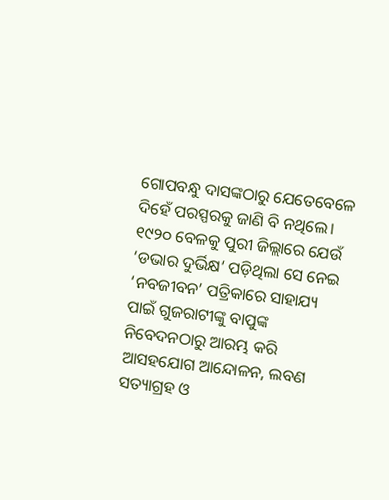ଗୋପବନ୍ଧୁ ଦାସଙ୍କଠାରୁ ଯେତେବେଳେ ଦିହେଁ ପରସ୍ପରକୁ ଜାଣି ବି ନଥିଲେ। ୧୯୨୦ ବେଳକୁ ପୁରୀ ଜିଲ୍ଲାରେ ଯେଉଁ ‘ଡଭାର ଦୁର୍ଭିକ୍ଷ’ ପଡ଼ିଥିଲା ସେ ନେଇ ‘ନବଜୀବନ’ ପତ୍ରିକାରେ ସାହାଯ୍ୟ ପାଇଁ ଗୁଜରାଟୀଙ୍କୁ ବାପୁଙ୍କ ନିବେଦନଠାରୁ ଆରମ୍ଭ କରି ଆସହଯୋଗ ଆନ୍ଦୋଳନ, ଲବଣ ସତ୍ୟାଗ୍ରହ ଓ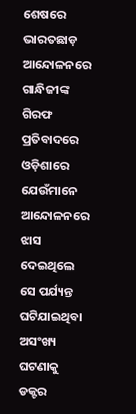ଶେଷରେ ଭାରତଛାଡ଼ ଆନ୍ଦୋଳନରେ ଗାନ୍ଧିଜୀଙ୍କ ଗିରଫ ପ୍ରତିବାଦରେ ଓଡ଼ିଶାରେ ଯେଉଁମାନେ ଆନ୍ଦୋଳନରେ ଝାସ ଦେଇଥିଲେ ସେ ପର୍ଯ୍ୟନ୍ତ ଘଟିଯାଇଥିବା ଅସଂଖ୍ୟ ଘଟଣାକୁ ଡକ୍ଟର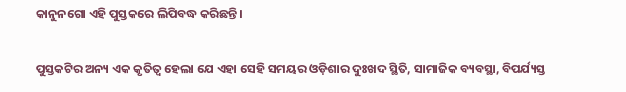କାନୁନଗୋ ଏହି ପୁସ୍ତକରେ ଲିପିବଦ୍ଧ କରିଛନ୍ତି।

ପୁସ୍ତକଟିର ଅନ୍ୟ ଏକ କୃତିତ୍ୱ ହେଲା ଯେ ଏହା ସେହି ସମୟର ଓଡ଼ିଶାର ଦୁଃଖଦ ସ୍ଥିତି, ସାମାଜିକ ବ୍ୟବସ୍ଥା, ବିପର୍ଯ୍ୟସ୍ତ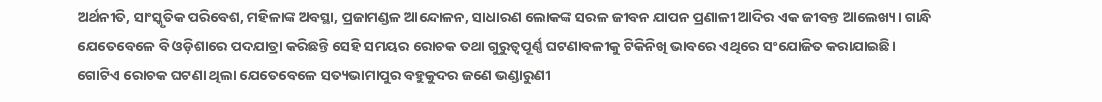ଅର୍ଥନୀତି, ସାଂସ୍କୃତିକ ପରିବେଶ, ମହିଳାଙ୍କ ଅବସ୍ଥା, ପ୍ରଜାମଣ୍ଡଳ ଆନ୍ଦୋଳନ, ସାଧାରଣ ଲୋକଙ୍କ ସରଳ ଜୀବନ ଯାପନ ପ୍ରଣାଳୀ ଆଦିର ଏକ ଜୀବନ୍ତ ଆଲେଖ୍ୟ। ଗାନ୍ଧି ଯେତେବେଳେ ବି ଓଡ଼ିଶାରେ ପଦଯାତ୍ରା କରିଛନ୍ତି ସେହି ସମୟର ରୋଚକ ତଥା ଗୁରୁତ୍ୱପୂର୍ଣ୍ଣ ଘଟଣାବଳୀକୁ ଟିକିନିଖି ଭାବରେ ଏଥିରେ ସଂଯୋଜିତ କରାଯାଇଛି। ଗୋଟିଏ ରୋଚକ ଘଟଣା ଥିଲା ଯେତେବେଳେ ସତ୍ୟଭାମାପୁର ବହୁକୁଦର ଜଣେ ଭଣ୍ଡାରୁଣୀ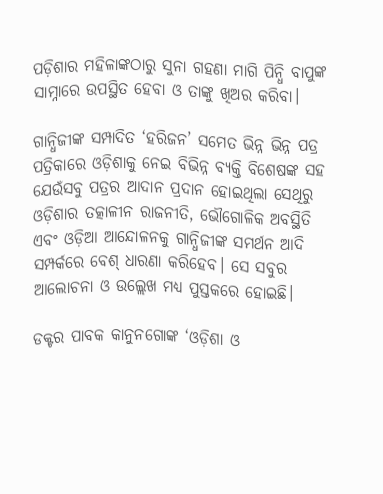ପଡ଼ିଶାର ମହିଳାଙ୍କଠାରୁ ସୁନା ଗହଣା ମାଗି ପିନ୍ଧି ବାପୁଙ୍କ ସାମ୍ନାରେ ଉପସ୍ଥିତ ହେବା ଓ ତାଙ୍କୁ ଖିଅର କରିବା।

ଗାନ୍ଧିଜୀଙ୍କ ସମ୍ପାଦିତ ‘ହରିଜନ’ ସମେତ ଭିନ୍ନ ଭିନ୍ନ ପତ୍ର ପତ୍ରିକାରେ ଓଡ଼ିଶାକୁ ନେଇ ବିଭିନ୍ନ ବ୍ୟକ୍ତି ବିଶେଷଙ୍କ ସହ ଯେଉଁସବୁ ପତ୍ରର ଆଦାନ ପ୍ରଦାନ ହୋଇଥିଲା ସେଥିରୁ ଓଡ଼ିଶାର ତତ୍କାଳୀନ ରାଜନୀତି, ଭୌଗୋଳିକ ଅବସ୍ଥିତି ଏବଂ ଓଡ଼ିଆ ଆନ୍ଦୋଳନକୁ ଗାନ୍ଧିଜୀଙ୍କ ସମର୍ଥନ ଆଦି ସମ୍ପର୍କରେ ବେଶ୍ ଧାରଣା କରିହେବ। ସେ ସବୁର ଆଲୋଚନା ଓ ଉଲ୍ଲେଖ ମଧ୍ୟ ପୁସ୍ତକରେ ହୋଇଛି।

ଡକ୍ଟର ପାବକ କାନୁନଗୋଙ୍କ ‘ଓଡ଼ିଶା ଓ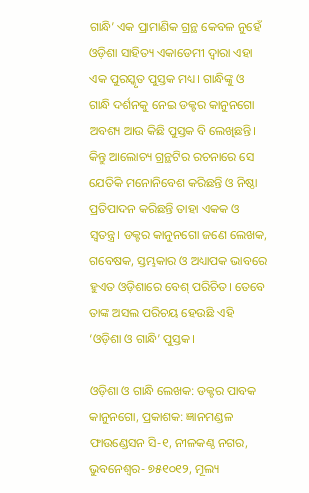ଗାନ୍ଧି’ ଏକ ପ୍ରାମାଣିକ ଗ୍ରନ୍ଥ କେବଳ ନୁହେଁ ଓଡ଼ିଶା ସାହିତ୍ୟ ଏକାଡେମୀ ଦ୍ୱାରା ଏହା ଏକ ପୁରସ୍କୃତ ପୁସ୍ତକ ମଧ୍ୟ। ଗାନ୍ଧିଙ୍କୁ ଓ ଗାନ୍ଧି ଦର୍ଶନକୁ ନେଇ ଡକ୍ଟର କାନୁନଗୋ ଅବଶ୍ୟ ଆଉ କିଛି ପୁସ୍ତକ ବି ଲେଖିଛନ୍ତି। କିନ୍ତୁ ଆଲୋଚ୍ୟ ଗ୍ରନ୍ଥଟିର ରଚନାରେ ସେ ଯେତିକି ମନୋନିବେଶ କରିଛନ୍ତି ଓ ନିଷ୍ଠା ପ୍ରତିପାଦନ କରିଛନ୍ତି ତାହା ଏକକ ଓ ସ୍ଵତନ୍ତ୍ର। ଡକ୍ଟର କାନୁନଗୋ ଜଣେ ଲେଖକ, ଗବେଷକ, ସ୍ତମ୍ଭକାର ଓ ଅଧ୍ୟାପକ ଭାବରେ ହୁଏତ ଓଡ଼ିଶାରେ ବେଶ୍ ପରିଚିତ। ତେବେ ତାଙ୍କ ଅସଲ ପରିଚୟ ହେଉଛି ଏହି ‘ଓଡ଼ିଶା ଓ ଗାନ୍ଧି’ ପୁସ୍ତକ।

ଓଡ଼ିଶା ଓ ଗାନ୍ଧି ଲେଖକ: ଡକ୍ଟର ପାବକ କାନୁନଗୋ, ପ୍ରକାଶକ: ଜ୍ଞାନମଣ୍ଡଳ ଫାଉଣ୍ଡେସନ ସି-୧, ନୀଳକଣ୍ଠ ନଗର, ଭୁବନେଶ୍ୱର- ୭୫୧୦୧୨, ମୂଲ୍ୟ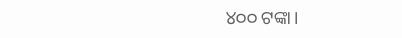୪୦୦ ଟଙ୍କା।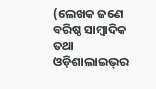(ଲେଖକ ଜଣେ ବରିଷ୍ଠ ସାମ୍ବାଦିକ ତଥା ଓଡ଼ିଶାଲାଇଭ୍‌ର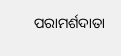ପରାମର୍ଶଦାତା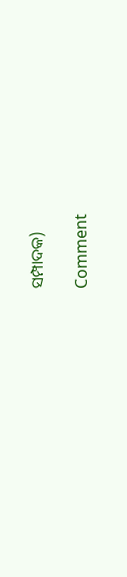ସମ୍ପାଦକ)

Comment